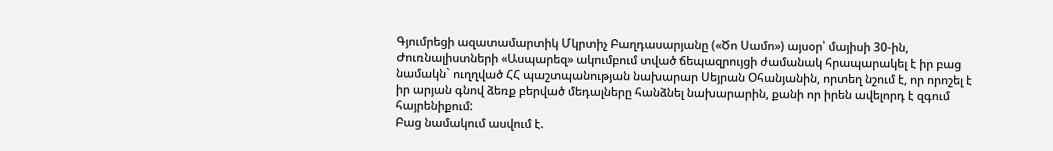Գյումրեցի ազատամարտիկ Մկրտիչ Բաղդասարյանը («Ծո Սամո») այսօր՝ մայիսի 30-ին, Ժուռնալիստների «Ասպարեզ» ակումբում տված ճեպազրույցի ժամանակ հրապարակել է իր բաց նամակն` ուղղված ՀՀ պաշտպանության նախարար Սեյրան Օհանյանին, որտեղ նշում է, որ որոշել է իր արյան գնով ձեռք բերված մեդալները հանձնել նախարարին, քանի որ իրեն ավելորդ է զգում հայրենիքում:
Բաց նամակում ասվում է.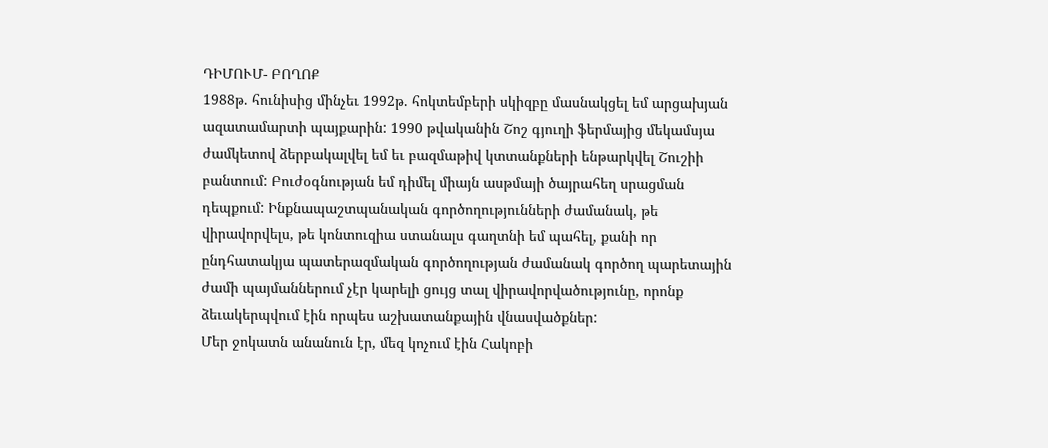ԴԻՄՈՒՄ- ԲՈՂՈՔ
1988թ. հունիսից մինչեւ 1992թ. հոկտեմբերի սկիզբը մասնակցել եմ արցախյան ազատամարտի պայքարին: 1990 թվականին Շոշ գյուղի ֆերմայից մեկամսյա ժամկետով ձերբակալվել եմ եւ բազմաթիվ կտտանքների ենթարկվել Շուշիի բանտում: Բուժօգնության եմ դիմել միայն ասթմայի ծայրահեղ սրացման դեպքում: Ինքնապաշտպանական գործողությունների ժամանակ, թե վիրավորվելս, թե կոնտուզիա ստանալս գաղտնի եմ պահել, քանի որ ընդհատակյա պատերազմական գործողության ժամանակ գործող պարետային ժամի պայմաններում չէր կարելի ցույց տալ վիրավորվածությունը, որոնք ձեւակերպվում էին որպես աշխատանքային վնասվածքներ:
Մեր ջոկատն անանուն էր, մեզ կոչում էին Հակոբի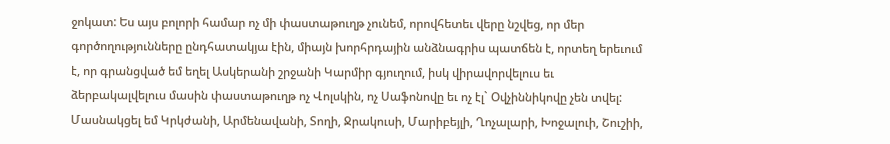ջոկատ: Ես այս բոլորի համար ոչ մի փաստաթուղթ չունեմ, որովհետեւ վերը նշվեց, որ մեր գործողությունները ընդհատակյա էին, միայն խորհրդային անձնագրիս պատճեն է, որտեղ երեւում է, որ գրանցված եմ եղել Ասկերանի շրջանի Կարմիր գյուղում, իսկ վիրավորվելուս եւ ձերբակալվելուս մասին փաստաթուղթ ոչ Վոլսկին, ոչ Սաֆոնովը եւ ոչ էլ` Օվչիննիկովը չեն տվել:
Մասնակցել եմ Կրկժանի, Արմենավանի, Տողի, Ջրակուսի, Մարիբեյլի, Ղոչալարի, Խոջալուի, Շուշիի,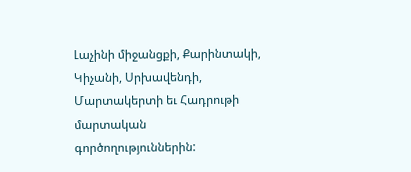Լաչինի միջանցքի, Քարինտակի, Կիչանի, Սրխավենդի, Մարտակերտի եւ Հադրութի մարտական գործողություններին: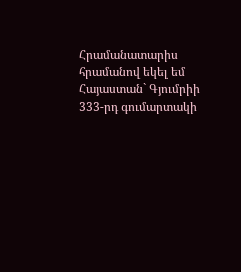Հրամանատարիս հրամանով եկել եմ Հայաստան` Գյումրիի 333-րդ գումարտակի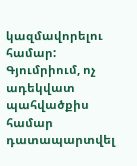կազմավորելու համար: Գյումրիում, ոչ ադեկվատ պահվածքիս համար դատապարտվել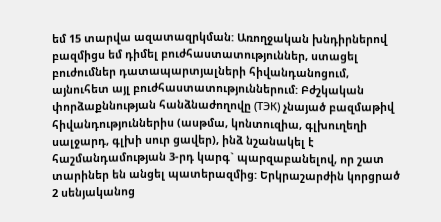եմ 15 տարվա ազատազրկման: Առողջական խնդիրներով բազմիցս եմ դիմել բուժհաստատություններ, ստացել բուժումներ դատապարտյալների հիվանդանոցում, այնուհետ այլ բուժհաստատություններում: Բժշկական փորձաքննության հանձնաժողովը (ТЭК) չնայած բազմաթիվ հիվանդություններիս (ասթմա, կոնտուզիա, գլխուղեղի սալջարդ, գլխի սուր ցավեր), ինձ նշանակել է հաշմանդամության 3-րդ կարգ` պարզաբանելով, որ շատ տարիներ են անցել պատերազմից: Երկրաշարժին կորցրած 2 սենյականոց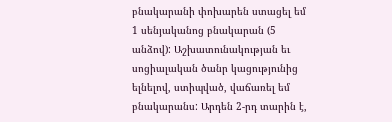բնակարանի փոխարեն ստացել եմ 1 սենյականոց բնակարան (5 անձով): Աշխատունակության եւ սոցիալական ծանր կացությունից ելնելով, ստիպված, վաճառել եմ բնակարանս: Արդեն 2-րդ տարին է,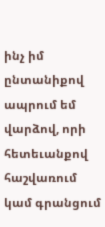ինչ իմ ընտանիքով ապրում եմ վարձով, որի հետեւանքով հաշվառում կամ գրանցում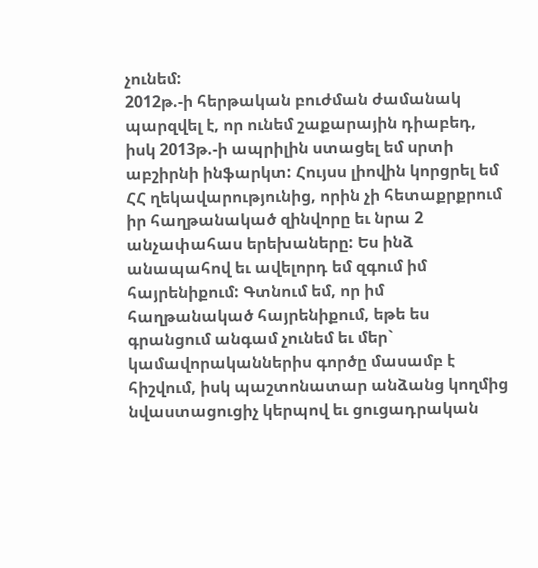չունեմ:
2012թ.-ի հերթական բուժման ժամանակ պարզվել է, որ ունեմ շաքարային դիաբեդ, իսկ 2013թ.-ի ապրիլին ստացել եմ սրտի աբշիրնի ինֆարկտ: Հույսս լիովին կորցրել եմ ՀՀ ղեկավարությունից, որին չի հետաքրքրում իր հաղթանակած զինվորը եւ նրա 2 անչափահաս երեխաները: Ես ինձ անապահով եւ ավելորդ եմ զգում իմ հայրենիքում: Գտնում եմ, որ իմ հաղթանակած հայրենիքում, եթե ես գրանցում անգամ չունեմ եւ մեր` կամավորականներիս գործը մասամբ է հիշվում, իսկ պաշտոնատար անձանց կողմից նվաստացուցիչ կերպով եւ ցուցադրական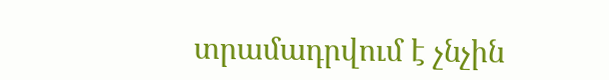տրամադրվում է չնչին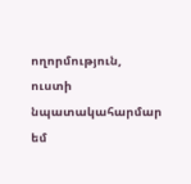ողորմություն, ուստի նպատակահարմար եմ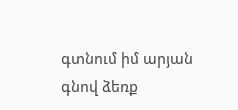գտնում իմ արյան գնով ձեռք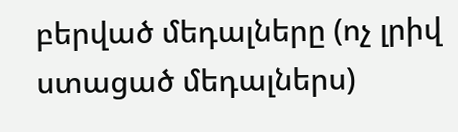բերված մեդալները (ոչ լրիվ ստացած մեդալներս)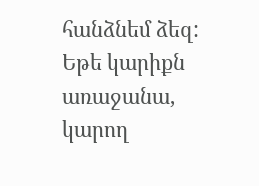հանձնեմ ձեզ: Եթե կարիքն առաջանա, կարող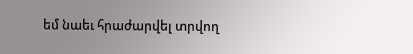եմ նաեւ հրաժարվել տրվող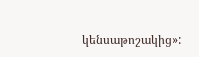կենսաթոշակից»: